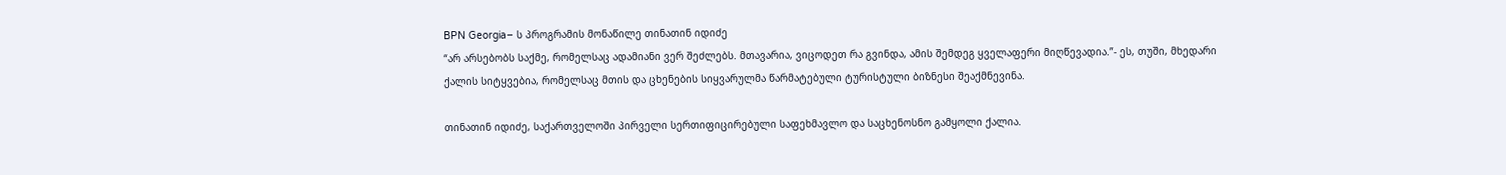BPN Georgia– ს პროგრამის მონაწილე თინათინ იდიძე
“არ არსებობს საქმე, რომელსაც ადამიანი ვერ შეძლებს. მთავარია, ვიცოდეთ რა გვინდა, ამის შემდეგ ყველაფერი მიღწევადია.”- ეს, თუში, მხედარი ქალის სიტყვებია, რომელსაც მთის და ცხენების სიყვარულმა წარმატებული ტურისტული ბიზნესი შეაქმნევინა.

თინათინ იდიძე, საქართველოში პირველი სერთიფიცირებული საფეხმავლო და საცხენოსნო გამყოლი ქალია.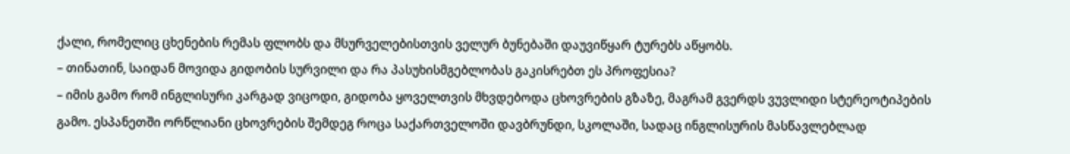ქალი, რომელიც ცხენების რემას ფლობს და მსურველებისთვის ველურ ბუნებაში დაუვიწყარ ტურებს აწყობს.
– თინათინ, საიდან მოვიდა გიდობის სურვილი და რა პასუხისმგებლობას გაკისრებთ ეს პროფესია?
– იმის გამო რომ ინგლისური კარგად ვიცოდი, გიდობა ყოველთვის მხვდებოდა ცხოვრების გზაზე, მაგრამ გვერდს ვუვლიდი სტერეოტიპების გამო. ესპანეთში ორწლიანი ცხოვრების შემდეგ როცა საქართველოში დავბრუნდი, სკოლაში, სადაც ინგლისურის მასწავლებლად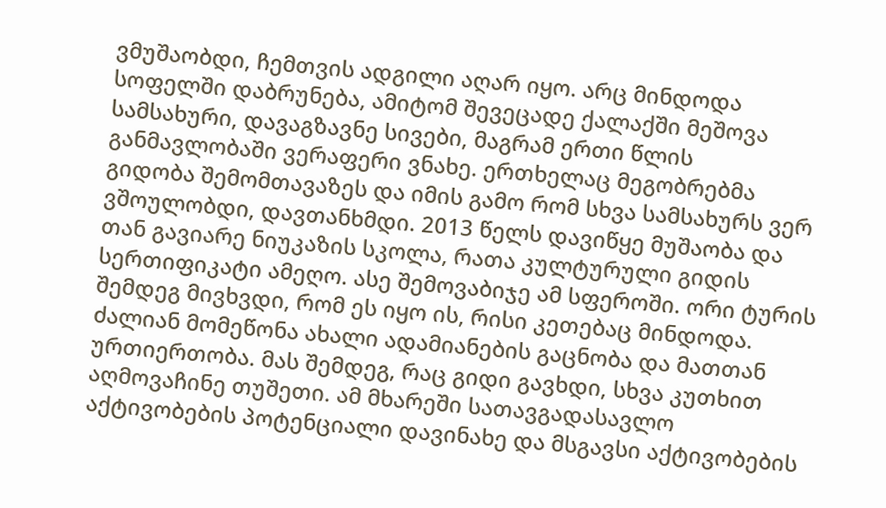ვმუშაობდი, ჩემთვის ადგილი აღარ იყო. არც მინდოდა სოფელში დაბრუნება, ამიტომ შევეცადე ქალაქში მეშოვა სამსახური, დავაგზავნე სივები, მაგრამ ერთი წლის განმავლობაში ვერაფერი ვნახე. ერთხელაც მეგობრებმა გიდობა შემომთავაზეს და იმის გამო რომ სხვა სამსახურს ვერ ვშოულობდი, დავთანხმდი. 2013 წელს დავიწყე მუშაობა და თან გავიარე ნიუკაზის სკოლა, რათა კულტურული გიდის სერთიფიკატი ამეღო. ასე შემოვაბიჯე ამ სფეროში. ორი ტურის შემდეგ მივხვდი, რომ ეს იყო ის, რისი კეთებაც მინდოდა. ძალიან მომეწონა ახალი ადამიანების გაცნობა და მათთან ურთიერთობა. მას შემდეგ, რაც გიდი გავხდი, სხვა კუთხით აღმოვაჩინე თუშეთი. ამ მხარეში სათავგადასავლო აქტივობების პოტენციალი დავინახე და მსგავსი აქტივობების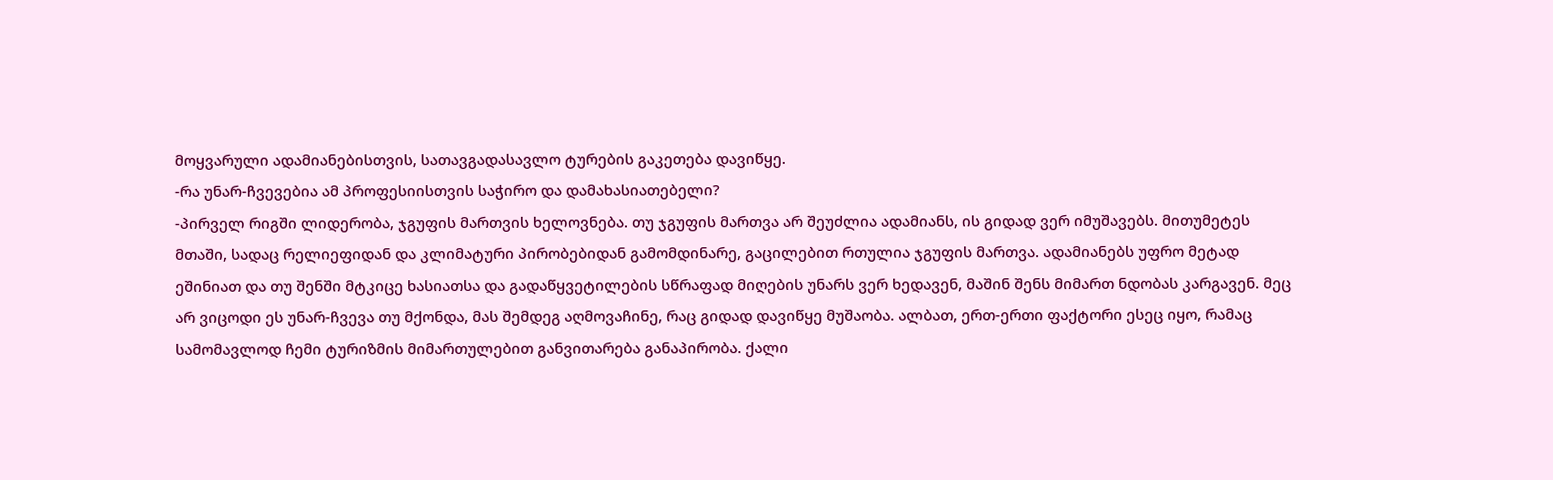მოყვარული ადამიანებისთვის, სათავგადასავლო ტურების გაკეთება დავიწყე.
-რა უნარ-ჩვევებია ამ პროფესიისთვის საჭირო და დამახასიათებელი?
-პირველ რიგში ლიდერობა, ჯგუფის მართვის ხელოვნება. თუ ჯგუფის მართვა არ შეუძლია ადამიანს, ის გიდად ვერ იმუშავებს. მითუმეტეს მთაში, სადაც რელიეფიდან და კლიმატური პირობებიდან გამომდინარე, გაცილებით რთულია ჯგუფის მართვა. ადამიანებს უფრო მეტად ეშინიათ და თუ შენში მტკიცე ხასიათსა და გადაწყვეტილების სწრაფად მიღების უნარს ვერ ხედავენ, მაშინ შენს მიმართ ნდობას კარგავენ. მეც არ ვიცოდი ეს უნარ-ჩვევა თუ მქონდა, მას შემდეგ აღმოვაჩინე, რაც გიდად დავიწყე მუშაობა. ალბათ, ერთ-ერთი ფაქტორი ესეც იყო, რამაც სამომავლოდ ჩემი ტურიზმის მიმართულებით განვითარება განაპირობა. ქალი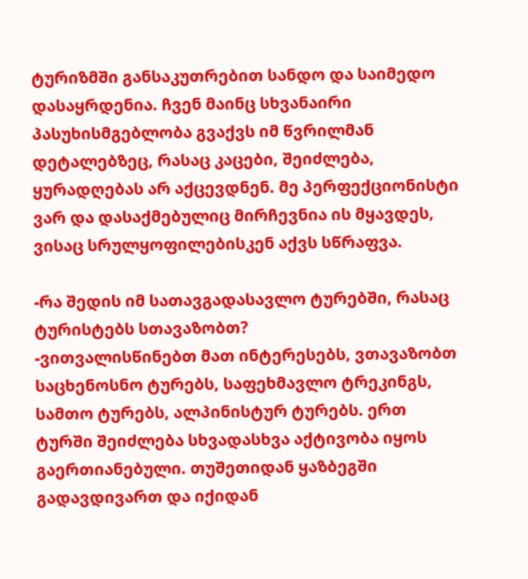ტურიზმში განსაკუთრებით სანდო და საიმედო დასაყრდენია. ჩვენ მაინც სხვანაირი პასუხისმგებლობა გვაქვს იმ წვრილმან დეტალებზეც, რასაც კაცები, შეიძლება, ყურადღებას არ აქცევდნენ. მე პერფექციონისტი ვარ და დასაქმებულიც მირჩევნია ის მყავდეს, ვისაც სრულყოფილებისკენ აქვს სწრაფვა.

-რა შედის იმ სათავგადასავლო ტურებში, რასაც ტურისტებს სთავაზობთ?
-ვითვალისწინებთ მათ ინტერესებს, ვთავაზობთ საცხენოსნო ტურებს, საფეხმავლო ტრეკინგს, სამთო ტურებს, ალპინისტურ ტურებს. ერთ ტურში შეიძლება სხვადასხვა აქტივობა იყოს გაერთიანებული. თუშეთიდან ყაზბეგში გადავდივართ და იქიდან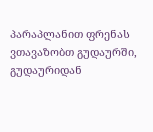პარაპლანით ფრენას ვთავაზობთ გუდაურში, გუდაურიდან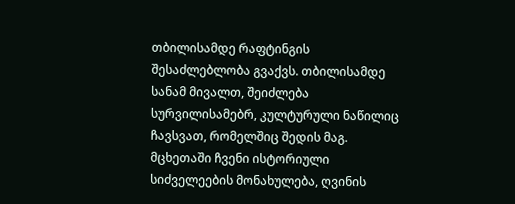თბილისამდე რაფტინგის შესაძლებლობა გვაქვს. თბილისამდე სანამ მივალთ, შეიძლება სურვილისამებრ, კულტურული ნაწილიც ჩავსვათ, რომელშიც შედის მაგ. მცხეთაში ჩვენი ისტორიული სიძველეების მონახულება, ღვინის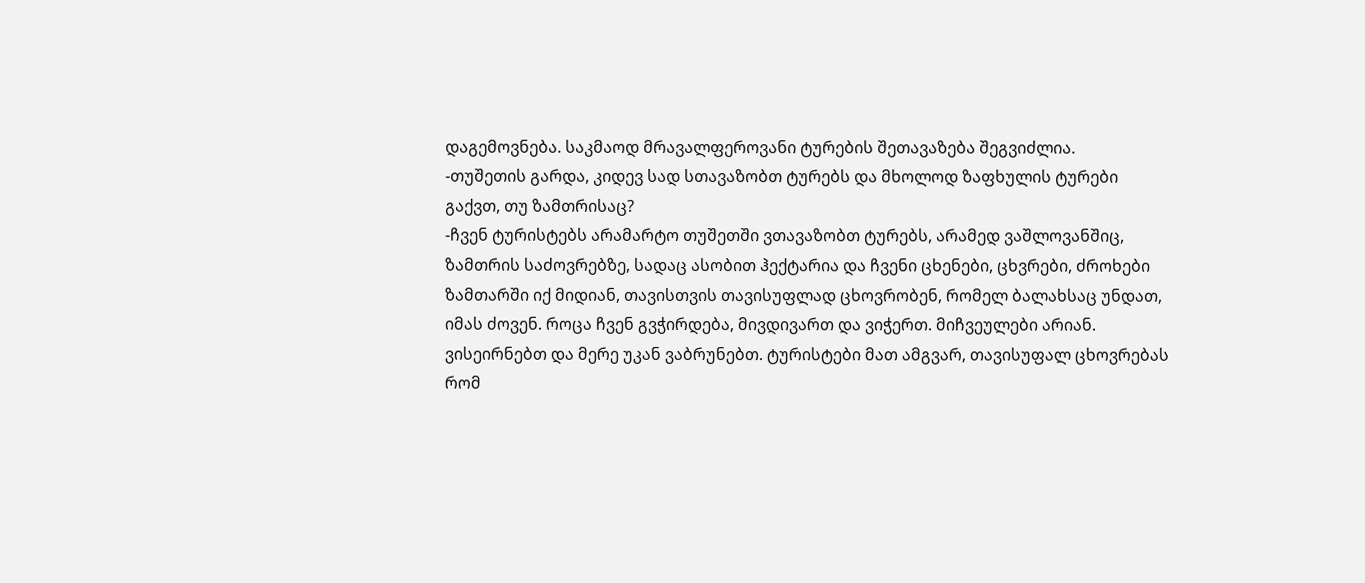დაგემოვნება. საკმაოდ მრავალფეროვანი ტურების შეთავაზება შეგვიძლია.
-თუშეთის გარდა, კიდევ სად სთავაზობთ ტურებს და მხოლოდ ზაფხულის ტურები გაქვთ, თუ ზამთრისაც?
-ჩვენ ტურისტებს არამარტო თუშეთში ვთავაზობთ ტურებს, არამედ ვაშლოვანშიც, ზამთრის საძოვრებზე, სადაც ასობით ჰექტარია და ჩვენი ცხენები, ცხვრები, ძროხები ზამთარში იქ მიდიან, თავისთვის თავისუფლად ცხოვრობენ, რომელ ბალახსაც უნდათ, იმას ძოვენ. როცა ჩვენ გვჭირდება, მივდივართ და ვიჭერთ. მიჩვეულები არიან. ვისეირნებთ და მერე უკან ვაბრუნებთ. ტურისტები მათ ამგვარ, თავისუფალ ცხოვრებას რომ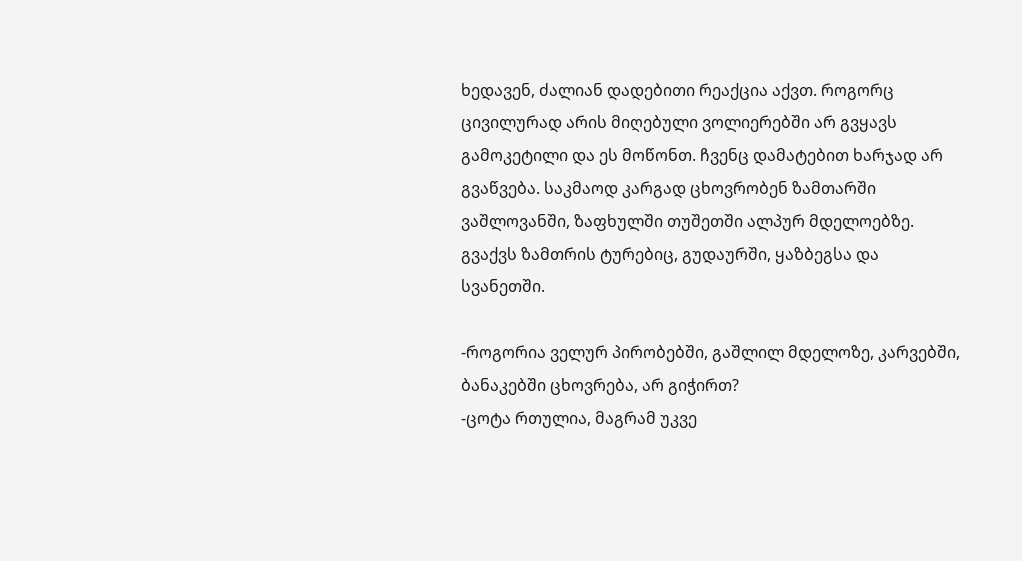ხედავენ, ძალიან დადებითი რეაქცია აქვთ. როგორც ცივილურად არის მიღებული ვოლიერებში არ გვყავს გამოკეტილი და ეს მოწონთ. ჩვენც დამატებით ხარჯად არ გვაწვება. საკმაოდ კარგად ცხოვრობენ ზამთარში ვაშლოვანში, ზაფხულში თუშეთში ალპურ მდელოებზე. გვაქვს ზამთრის ტურებიც, გუდაურში, ყაზბეგსა და სვანეთში.

-როგორია ველურ პირობებში, გაშლილ მდელოზე, კარვებში, ბანაკებში ცხოვრება, არ გიჭირთ?
-ცოტა რთულია, მაგრამ უკვე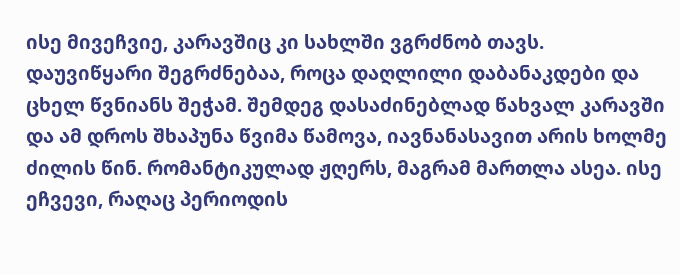ისე მივეჩვიე, კარავშიც კი სახლში ვგრძნობ თავს. დაუვიწყარი შეგრძნებაა, როცა დაღლილი დაბანაკდები და ცხელ წვნიანს შეჭამ. შემდეგ დასაძინებლად წახვალ კარავში და ამ დროს შხაპუნა წვიმა წამოვა, იავნანასავით არის ხოლმე ძილის წინ. რომანტიკულად ჟღერს, მაგრამ მართლა ასეა. ისე ეჩვევი, რაღაც პერიოდის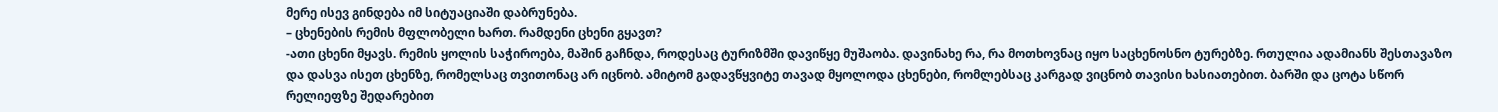მერე ისევ გინდება იმ სიტუაციაში დაბრუნება.
– ცხენების რემის მფლობელი ხართ. რამდენი ცხენი გყავთ?
-ათი ცხენი მყავს. რემის ყოლის საჭიროება, მაშინ გაჩნდა, როდესაც ტურიზმში დავიწყე მუშაობა. დავინახე რა, რა მოთხოვნაც იყო საცხენოსნო ტურებზე. რთულია ადამიანს შესთავაზო და დასვა ისეთ ცხენზე, რომელსაც თვითონაც არ იცნობ. ამიტომ გადავწყვიტე თავად მყოლოდა ცხენები, რომლებსაც კარგად ვიცნობ თავისი ხასიათებით. ბარში და ცოტა სწორ რელიეფზე შედარებით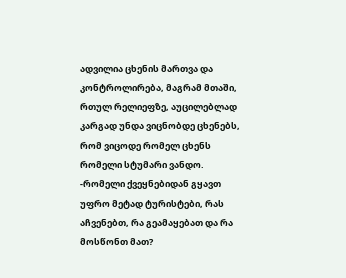ადვილია ცხენის მართვა და კონტროლირება, მაგრამ მთაში, რთულ რელიეფზე, აუცილებლად კარგად უნდა ვიცნობდე ცხენებს, რომ ვიცოდე რომელ ცხენს რომელი სტუმარი ვანდო.
-რომელი ქვეყნებიდან გყავთ უფრო მეტად ტურისტები, რას აჩვენებთ, რა გეამაყებათ და რა მოსწონთ მათ?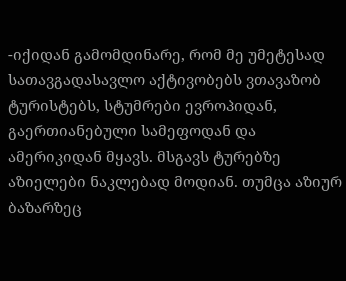-იქიდან გამომდინარე, რომ მე უმეტესად სათავგადასავლო აქტივობებს ვთავაზობ ტურისტებს, სტუმრები ევროპიდან, გაერთიანებული სამეფოდან და ამერიკიდან მყავს. მსგავს ტურებზე აზიელები ნაკლებად მოდიან. თუმცა აზიურ ბაზარზეც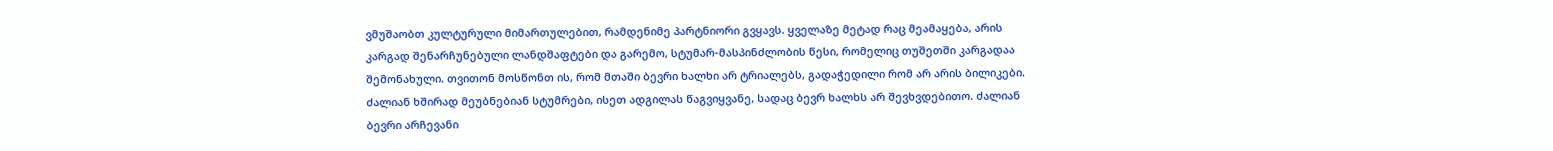ვმუშაობთ კულტურული მიმართულებით, რამდენიმე პარტნიორი გვყავს. ყველაზე მეტად რაც მეამაყება, არის კარგად შენარჩუნებული ლანდშაფტები და გარემო, სტუმარ-მასპინძლობის წესი, რომელიც თუშეთში კარგადაა შემონახული. თვითონ მოსწონთ ის, რომ მთაში ბევრი ხალხი არ ტრიალებს, გადაჭედილი რომ არ არის ბილიკები. ძალიან ხშირად მეუბნებიან სტუმრები, ისეთ ადგილას წაგვიყვანე, სადაც ბევრ ხალხს არ შევხვდებითო. ძალიან ბევრი არჩევანი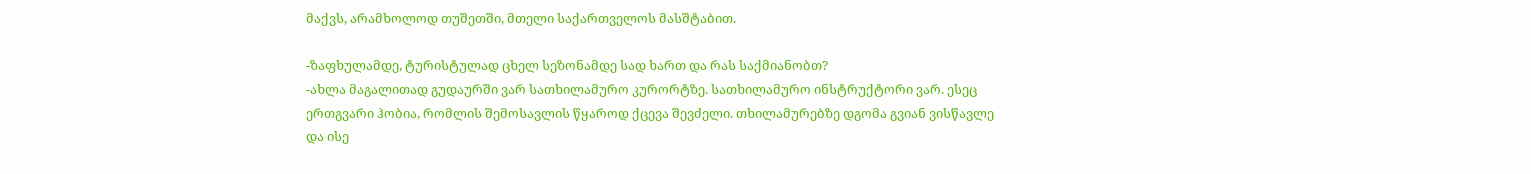მაქვს, არამხოლოდ თუშეთში, მთელი საქართველოს მასშტაბით.

-ზაფხულამდე, ტურისტულად ცხელ სეზონამდე სად ხართ და რას საქმიანობთ?
-ახლა მაგალითად გუდაურში ვარ სათხილამურო კურორტზე. სათხილამურო ინსტრუქტორი ვარ. ესეც ერთგვარი ჰობია, რომლის შემოსავლის წყაროდ ქცევა შევძელი. თხილამურებზე დგომა გვიან ვისწავლე და ისე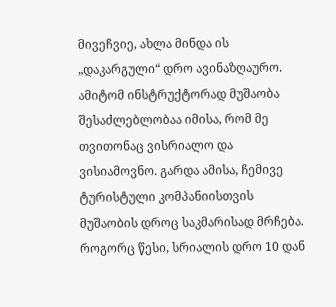მივეჩვიე, ახლა მინდა ის „დაკარგული“ დრო ავინაზღაურო. ამიტომ ინსტრუქტორად მუშაობა შესაძლებლობაა იმისა, რომ მე თვითონაც ვისრიალო და ვისიამოვნო. გარდა ამისა, ჩემივე ტურისტული კომპანიისთვის მუშაობის დროც საკმარისად მრჩება. როგორც წესი, სრიალის დრო 10 დან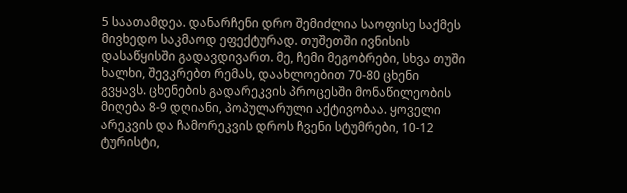5 საათამდეა. დანარჩენი დრო შემიძლია საოფისე საქმეს მივხედო საკმაოდ ეფექტურად. თუშეთში ივნისის დასაწყისში გადავდივართ. მე, ჩემი მეგობრები, სხვა თუში ხალხი, შევკრებთ რემას, დაახლოებით 70-80 ცხენი გვყავს. ცხენების გადარეკვის პროცესში მონაწილეობის მიღება 8-9 დღიანი, პოპულარული აქტივობაა. ყოველი არეკვის და ჩამორეკვის დროს ჩვენი სტუმრები, 10-12 ტურისტი,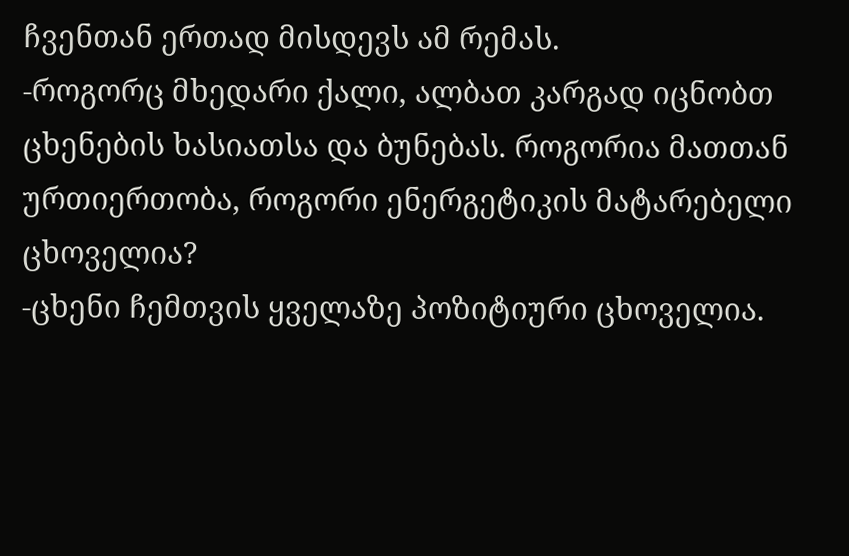ჩვენთან ერთად მისდევს ამ რემას.
-როგორც მხედარი ქალი, ალბათ კარგად იცნობთ ცხენების ხასიათსა და ბუნებას. როგორია მათთან ურთიერთობა, როგორი ენერგეტიკის მატარებელი ცხოველია?
-ცხენი ჩემთვის ყველაზე პოზიტიური ცხოველია.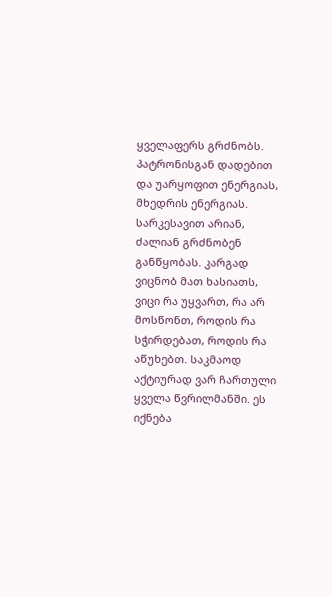ყველაფერს გრძნობს. პატრონისგან დადებით და უარყოფით ენერგიას, მხედრის ენერგიას. სარკესავით არიან, ძალიან გრძნობენ განწყობას. კარგად ვიცნობ მათ ხასიათს, ვიცი რა უყვართ, რა არ მოსწონთ, როდის რა სჭირდებათ, როდის რა აწუხებთ. საკმაოდ აქტიურად ვარ ჩართული ყველა წვრილმანში. ეს იქნება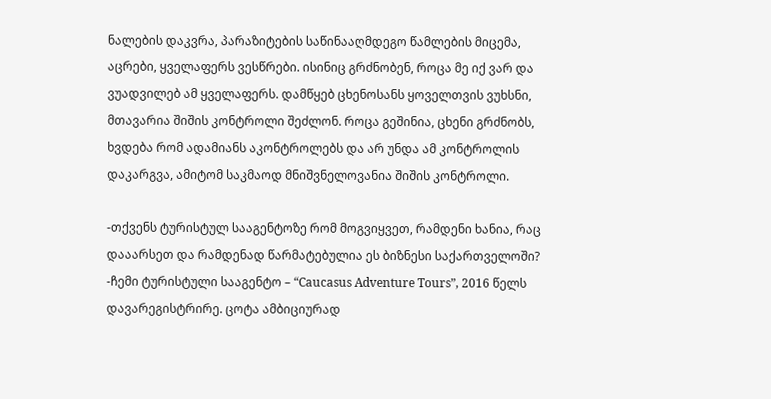ნალების დაკვრა, პარაზიტების საწინააღმდეგო წამლების მიცემა, აცრები, ყველაფერს ვესწრები. ისინიც გრძნობენ, როცა მე იქ ვარ და ვუადვილებ ამ ყველაფერს. დამწყებ ცხენოსანს ყოველთვის ვუხსნი, მთავარია შიშის კონტროლი შეძლონ. როცა გეშინია, ცხენი გრძნობს, ხვდება რომ ადამიანს აკონტროლებს და არ უნდა ამ კონტროლის დაკარგვა, ამიტომ საკმაოდ მნიშვნელოვანია შიშის კონტროლი.

-თქვენს ტურისტულ სააგენტოზე რომ მოგვიყვეთ, რამდენი ხანია, რაც დააარსეთ და რამდენად წარმატებულია ეს ბიზნესი საქართველოში?
-ჩემი ტურისტული სააგენტო – “Caucasus Adventure Tours”, 2016 წელს დავარეგისტრირე. ცოტა ამბიციურად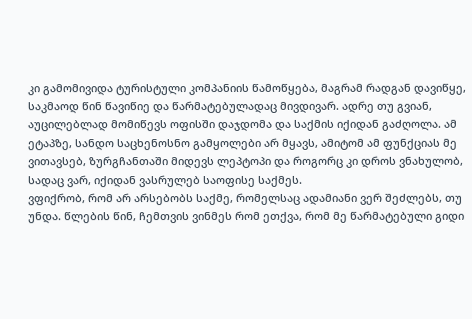კი გამომივიდა ტურისტული კომპანიის წამოწყება, მაგრამ რადგან დავიწყე, საკმაოდ წინ წავიწიე და წარმატებულადაც მივდივარ. ადრე თუ გვიან, აუცილებლად მომიწევს ოფისში დაჯდომა და საქმის იქიდან გაძღოლა. ამ ეტაპზე, სანდო საცხენოსნო გამყოლები არ მყავს, ამიტომ ამ ფუნქციას მე ვითავსებ, ზურგჩანთაში მიდევს ლეპტოპი და როგორც კი დროს ვნახულობ, სადაც ვარ, იქიდან ვასრულებ საოფისე საქმეს.
ვფიქრობ, რომ არ არსებობს საქმე, რომელსაც ადამიანი ვერ შეძლებს, თუ უნდა. წლების წინ, ჩემთვის ვინმეს რომ ეთქვა, რომ მე წარმატებული გიდი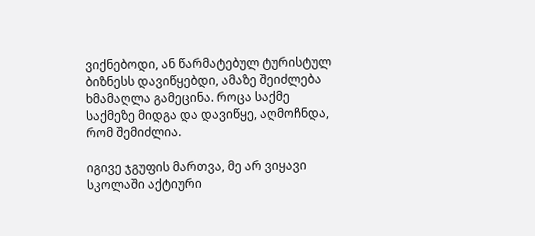ვიქნებოდი, ან წარმატებულ ტურისტულ ბიზნესს დავიწყებდი, ამაზე შეიძლება ხმამაღლა გამეცინა. როცა საქმე საქმეზე მიდგა და დავიწყე, აღმოჩნდა, რომ შემიძლია.

იგივე ჯგუფის მართვა, მე არ ვიყავი სკოლაში აქტიური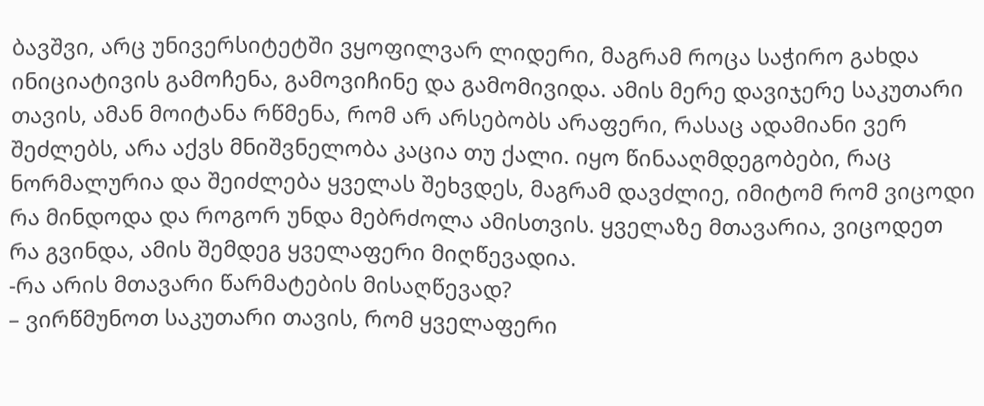ბავშვი, არც უნივერსიტეტში ვყოფილვარ ლიდერი, მაგრამ როცა საჭირო გახდა ინიციატივის გამოჩენა, გამოვიჩინე და გამომივიდა. ამის მერე დავიჯერე საკუთარი თავის, ამან მოიტანა რწმენა, რომ არ არსებობს არაფერი, რასაც ადამიანი ვერ შეძლებს, არა აქვს მნიშვნელობა კაცია თუ ქალი. იყო წინააღმდეგობები, რაც ნორმალურია და შეიძლება ყველას შეხვდეს, მაგრამ დავძლიე, იმიტომ რომ ვიცოდი რა მინდოდა და როგორ უნდა მებრძოლა ამისთვის. ყველაზე მთავარია, ვიცოდეთ რა გვინდა, ამის შემდეგ ყველაფერი მიღწევადია.
-რა არის მთავარი წარმატების მისაღწევად?
– ვირწმუნოთ საკუთარი თავის, რომ ყველაფერი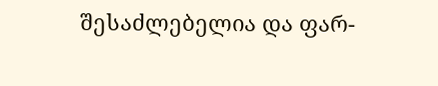შესაძლებელია და ფარ-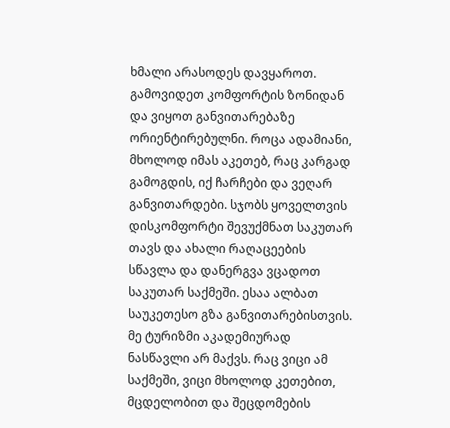ხმალი არასოდეს დავყაროთ. გამოვიდეთ კომფორტის ზონიდან და ვიყოთ განვითარებაზე ორიენტირებულნი. როცა ადამიანი, მხოლოდ იმას აკეთებ, რაც კარგად გამოგდის, იქ ჩარჩები და ვეღარ განვითარდები. სჯობს ყოველთვის დისკომფორტი შევუქმნათ საკუთარ თავს და ახალი რაღაცეების სწავლა და დანერგვა ვცადოთ საკუთარ საქმეში. ესაა ალბათ საუკეთესო გზა განვითარებისთვის. მე ტურიზმი აკადემიურად ნასწავლი არ მაქვს. რაც ვიცი ამ საქმეში, ვიცი მხოლოდ კეთებით, მცდელობით და შეცდომების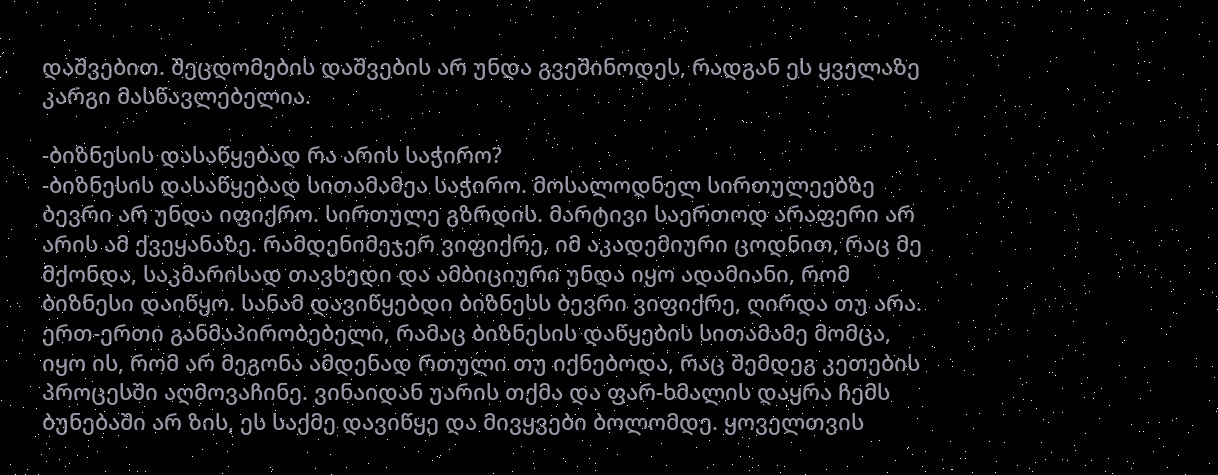დაშვებით. შეცდომების დაშვების არ უნდა გვეშინოდეს, რადგან ეს ყველაზე კარგი მასწავლებელია.

-ბიზნესის დასაწყებად რა არის საჭირო?
-ბიზნესის დასაწყებად სითამამეა საჭირო. მოსალოდნელ სირთულეებზე ბევრი არ უნდა იფიქრო. სირთულე გზრდის. მარტივი საერთოდ არაფერი არ არის ამ ქვეყანაზე. რამდენიმეჯერ ვიფიქრე, იმ აკადემიური ცოდნით, რაც მე მქონდა, საკმარისად თავხედი და ამბიციური უნდა იყო ადამიანი, რომ ბიზნესი დაიწყო. სანამ დავიწყებდი ბიზნესს ბევრი ვიფიქრე, ღირდა თუ არა. ერთ-ერთი განმაპირობებელი, რამაც ბიზნესის დაწყების სითამამე მომცა, იყო ის, რომ არ მეგონა ამდენად რთული თუ იქნებოდა, რაც შემდეგ კეთების პროცესში აღმოვაჩინე. ვინაიდან უარის თქმა და ფარ-ხმალის დაყრა ჩემს ბუნებაში არ ზის, ეს საქმე დავიწყე და მივყვები ბოლომდე. ყოველთვის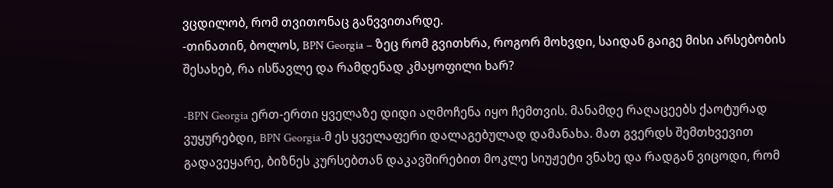ვცდილობ, რომ თვითონაც განვვითარდე.
-თინათინ, ბოლოს, BPN Georgia – ზეც რომ გვითხრა, როგორ მოხვდი, საიდან გაიგე მისი არსებობის შესახებ, რა ისწავლე და რამდენად კმაყოფილი ხარ?

-BPN Georgia ერთ-ერთი ყველაზე დიდი აღმოჩენა იყო ჩემთვის. მანამდე რაღაცეებს ქაოტურად ვუყურებდი, BPN Georgia-მ ეს ყველაფერი დალაგებულად დამანახა. მათ გვერდს შემთხვევით გადავეყარე, ბიზნეს კურსებთან დაკავშირებით მოკლე სიუჟეტი ვნახე და რადგან ვიცოდი, რომ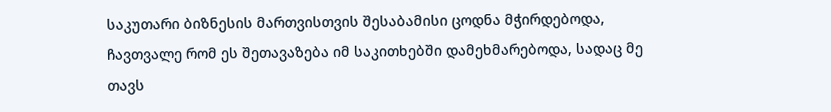საკუთარი ბიზნესის მართვისთვის შესაბამისი ცოდნა მჭირდებოდა, ჩავთვალე რომ ეს შეთავაზება იმ საკითხებში დამეხმარებოდა, სადაც მე თავს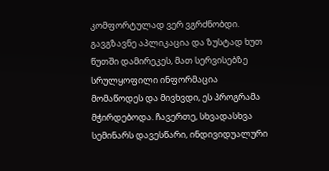კომფორტულად ვერ ვგრძნობდი. გავგზავნე აპლიკაცია და ზუსტად ხუთ წუთში დამირეკეს, მათ სერვისებზე სრულყოფილი ინფორმაცია მომაწოდეს და მივხვდი, ეს პროგრამა მჭირდებოდა. ჩავერთე, სხვადასხვა სემინარს დავესწარი, ინდივიდუალური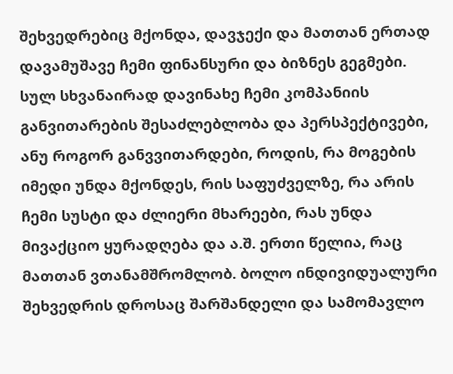შეხვედრებიც მქონდა, დავჯექი და მათთან ერთად დავამუშავე ჩემი ფინანსური და ბიზნეს გეგმები. სულ სხვანაირად დავინახე ჩემი კომპანიის განვითარების შესაძლებლობა და პერსპექტივები, ანუ როგორ განვვითარდები, როდის, რა მოგების იმედი უნდა მქონდეს, რის საფუძველზე, რა არის ჩემი სუსტი და ძლიერი მხარეები, რას უნდა მივაქციო ყურადღება და ა.შ. ერთი წელია, რაც მათთან ვთანამშრომლობ. ბოლო ინდივიდუალური შეხვედრის დროსაც შარშანდელი და სამომავლო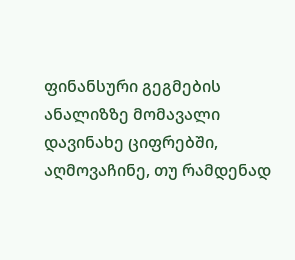ფინანსური გეგმების ანალიზზე მომავალი დავინახე ციფრებში, აღმოვაჩინე, თუ რამდენად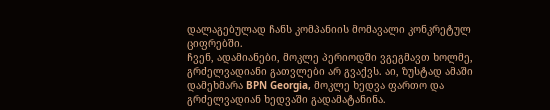დალაგებულად ჩანს კომპანიის მომავალი კონკრეტულ ციფრებში.
ჩვენ, ადამიანები, მოკლე პერიოდში ვგეგმავთ ხოლმე, გრძელვადიანი გათვლები არ გვაქვს. აი, ზუსტად ამაში დამეხმარა BPN Georgia, მოკლე ხედვა ფართო და გრძელვადიან ხედვაში გადამატანინა.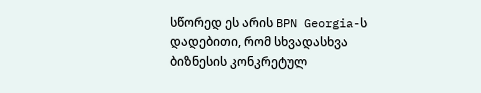სწორედ ეს არის BPN Georgia-ს დადებითი, რომ სხვადასხვა ბიზნესის კონკრეტულ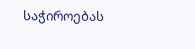საჭიროებას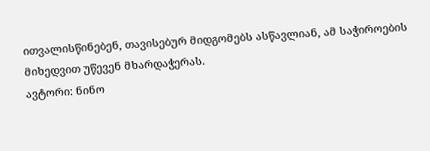ითვალისწინებენ, თავისებურ მიდგომებს ასწავლიან, ამ საჭიროების მიხედვით უწევენ მხარდაჭერას.
ავტორი: ნინო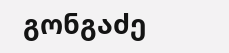გონგაძე